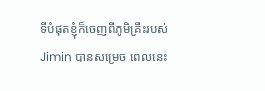ទីបំផុតខ្ញុំក៏ចេញពីភូមិគ្រឹះរបស់ Jimin បានសម្រេច ពេលនេះ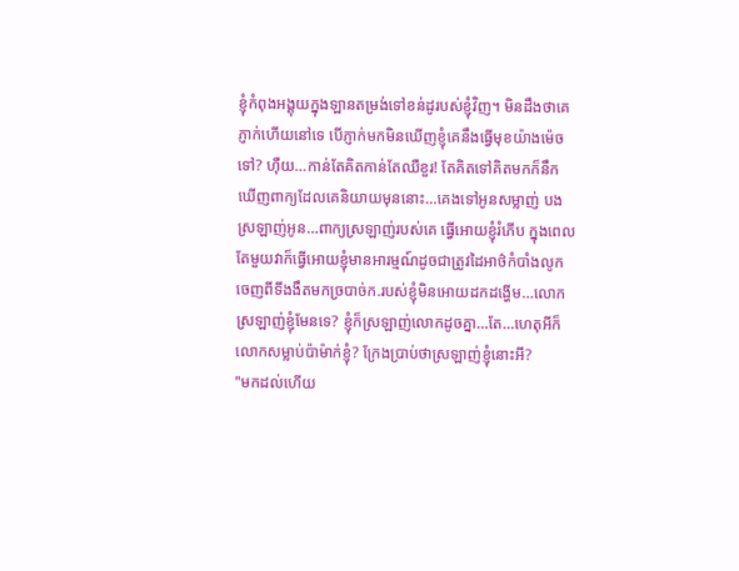ខ្ញុំកំពុងអង្គុយក្នុងឡានតម្រង់ទៅខន់ដូរបស់ខ្ញុំវិញ។ មិនដឹងថាគេភ្ញាក់ហើយនៅទេ បើភ្ញាក់មកមិនឃើញខ្ញុំគេនឹងធ្វើមុខយ៉ាងម៉េចទៅ? ហ៊ឺយ...កាន់តែគិតកាន់តែឈឺខួរ! តែគិតទៅគិតមកក៏នឹកឃើញពាក្យដែលគេនិយាយមុននោះ...គេងទៅអូនសម្លាញ់ បងស្រឡាញ់អូន...ពាក្យស្រឡាញ់របស់គេ ធ្វើអោយខ្ញុំរំភើប ក្នុងពេលតែមួយវាក៏ធ្វើអោយខ្ញុំមានអារម្មណ៍ដូចជាត្រូវដៃអាថ៌កំបាំងលូកចេញពីទីងងឹតមកច្របាច់ក.របស់ខ្ញុំមិនអោយដកដង្ហើម...លោកស្រឡាញ់ខ្ញុំមែនទេ? ខ្ញុំក៏ស្រឡាញ់លោកដូចគ្នា...តែ...ហេតុអីក៏លោកសម្លាប់ប៉ាម៉ាក់ខ្ញុំ? ក្រែងប្រាប់ថាស្រឡាញ់ខ្ញុំនោះអី?
"មកដល់ហើយ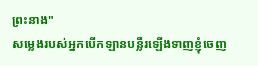ព្រះនាង"
សម្លេងរបស់អ្នកបើកឡានបន្លឺរឡើងទាញខ្ញុំចេញ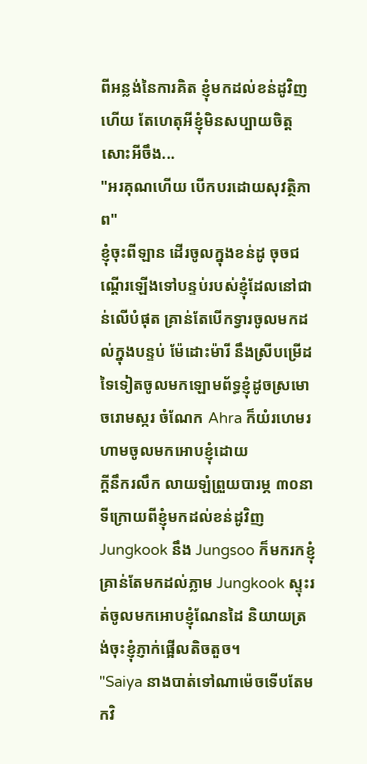ពីអន្លង់នៃការគិត ខ្ញុំមកដល់ខន់ដូវិញហើយ តែហេតុអីខ្ញុំមិនសប្បាយចិត្តសោះអីចឹង...
"អរគុណហើយ បើកបរដោយសុវត្ថិភាព"
ខ្ញុំចុះពីឡាន ដើរចូលក្នុងខន់ដូ ចុចជណ្តើរឡើងទៅបន្ទប់របស់ខ្ញុំដែលនៅជាន់លើបំផុត គ្រាន់តែបើកទ្វារចូលមកដល់ក្នុងបន្ទប់ ម៉ែដោះម៉ារី នឹងស្រីបម្រើដទៃទៀតចូលមកឡោមព័ទ្ធខ្ញុំដូចស្រមោចរោមស្ករ ចំណែក Ahra ក៏យំរហេមរហាមចូលមកអោបខ្ញុំដោយ
ក្តីនឹករលឹក លាយឡំព្រួយបារម្ភ ៣០នាទីក្រោយពីខ្ញុំមកដល់ខន់ដូវិញ Jungkook នឹង Jungsoo ក៏មករកខ្ញុំ គ្រាន់តែមកដល់ភ្លាម Jungkook ស្ទុះរត់ចូលមកអោបខ្ញុំណែនដៃ និយាយត្រង់ចុះខ្ញុំភ្ញាក់ផ្អើលតិចតួច។
"Saiya នាងបាត់ទៅណាម៉េចទើបតែមកវិ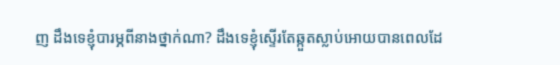ញ ដឹងទេខ្ញុំបារម្ភពីនាងថ្នាក់ណា? ដឹងទេខ្ញុំស្ទើរតែឆ្កួតស្លាប់អោយបានពេលដែ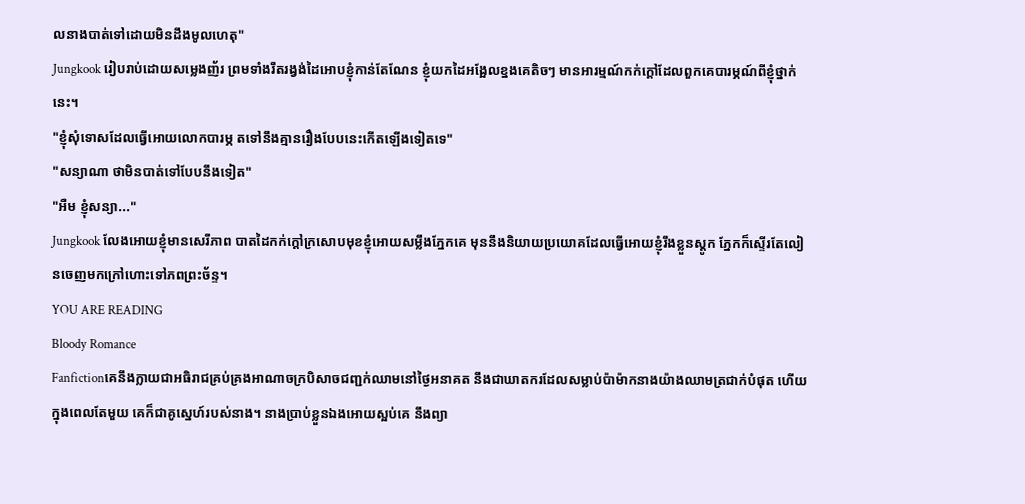លនាងបាត់ទៅដោយមិនដឹងមូលហេតុ"
Jungkook រៀបរាប់ដោយសម្លេងញ័រ ព្រមទាំងរឹតរង្វង់ដៃអោបខ្ញុំកាន់តែណែន ខ្ញុំយកដៃអង្អែលខ្នងគេតិចៗ មានអារម្មណ៍កក់ក្តៅដែលពួកគេបារម្ភណ៍ពីខ្ញុំថ្នាក់នេះ។
"ខ្ញុំសុំទោសដែលធ្វើអោយលោកបារម្ភ តទៅនឹងគ្មានរឿងបែបនេះកើតឡើងទៀតទេ"
"សន្យាណា ថាមិនបាត់ទៅបែបនឹងទៀត"
"អឺម ខ្ញុំសន្យា..."
Jungkook លែងអោយខ្ញុំមានសេរីភាព បាតដៃកក់ក្តៅក្រសោបមុខខ្ញុំអោយសម្លឹងភ្នែកគេ មុននឹងនិយាយប្រយោគដែលធ្វើអោយខ្ញុំរឹងខ្លួនស្តូក ភ្នែកក៏ស្ទើរតែលៀនចេញមកក្រៅហោះទៅភពព្រះច័ន្ទ។
YOU ARE READING
Bloody Romance
Fanfictionគេនឹងក្លាយជាអធិរាជគ្រប់គ្រងអាណាចក្របិសាចជញ្ជក់ឈាមនៅថ្ងៃអនាគត នឹងជាឃាតករដែលសម្លាប់ប៉ាម៉ាកនាងយ៉ាងឈាមត្រជាក់បំផុត ហើយក្នុងពេលតែមួយ គេក៏ជាគូស្នេហ៍របស់នាង។ នាងប្រាប់ខ្លួនឯងអោយស្អប់គេ នឹងព្យា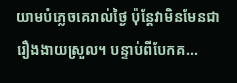យាមបំភ្លេចគេរាល់ថ្ងៃ ប៉ុន្តែវាមិនមែនជារឿងងាយស្រួល។ បន្ទាប់ពីបែកគ...